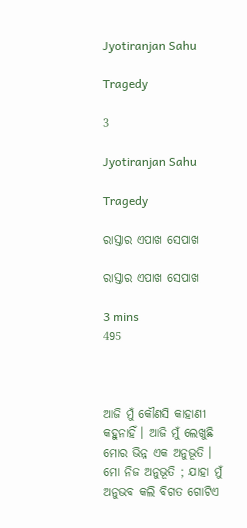Jyotiranjan Sahu

Tragedy

3

Jyotiranjan Sahu

Tragedy

ରାସ୍ତାର ଏପାଖ ସେପାଖ

ରାସ୍ତାର ଏପାଖ ସେପାଖ

3 mins
495



ଆଜି ମୁଁ କୌଣସି କାହାଣୀ କହୁନାହିଁ । ଆଜି ମୁଁ ଲେଖୁଛି ମୋର ଭିନ୍ନ ଏକ ଅନୁଭୂତି । ମୋ ନିଜ ଅନୁଭୂତି ; ଯାହା ମୁଁ ଅନୁଭବ କଲି ବିଗତ ଗୋଟିଏ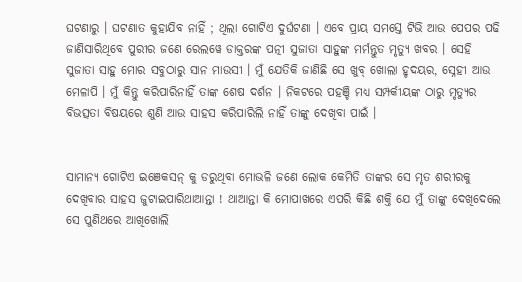ଘଟଣାରୁ । ଘଟଣାତ କୁହାଯିବ ନାହିଁ ; ଥିଲା ଗୋଟିଏ ଦୁର୍ଘଟଣା । ଏବେ ପ୍ରାୟ ସମସ୍ତେ ଟିଭି ଆଉ ପେପର ପଢି ଜାଣିସାରିଥିବେ ପୁରୀର ଜଣେ ରେଲୱେ ଡାକ୍ତରଙ୍କ ପତ୍ନୀ ସୁଜାତା ସାହୁଙ୍କ ମର୍ମନ୍ତୁତ ମୃତ୍ୟୁ ଖବର । ସେହି ସୁଜାତା ସାହୁ ମୋର ସବୁଠାରୁ ସାନ ମାଉସୀ । ମୁଁ ଯେତିକି ଜାଣିଛି ସେ ଖୁବ୍ ଖୋଲା ହୃଦୟର, ସ୍ନେହୀ ଆଉ ମେଳାପି । ମୁଁ କିନ୍ତୁ କରିପାରିନାହିଁ ତାଙ୍କ ଶେଷ ଦର୍ଶନ । ନିକଟରେ ପହଞ୍ଚି ମଧ୍ୟ ସମ୍ପର୍କୀୟଙ୍କ ଠାରୁ ମୃତ୍ୟୁର ବିଭତ୍ସତା ବିଷୟରେ ଶୁଣି ଆଉ ସାହସ କରିପାରିଲି ନାହିଁ ତାଙ୍କୁ ଦେଖିବା ପାଇଁ ।


ସାମାନ୍ୟ ଗୋଟିଏ ଇଞେକସନ୍ କୁ ଡରୁଥିବା ମୋଭଳି ଜଣେ ଲୋକ କେମିତି ତାଙ୍କର ସେ ମୃତ ଶରୀରକୁ ଦେଖିବାର ସାହସ ଜୁଟାଇପାରିଥାଆନ୍ତା ! ଥାଆନ୍ତା କି ମୋପାଖରେ ଏପରି କିଛି ଶକ୍ତି ଯେ ମୁଁ ତାଙ୍କୁ ଦେଖିଦେଲେ ସେ ପୁଣିଥରେ ଆଖିଖୋଲି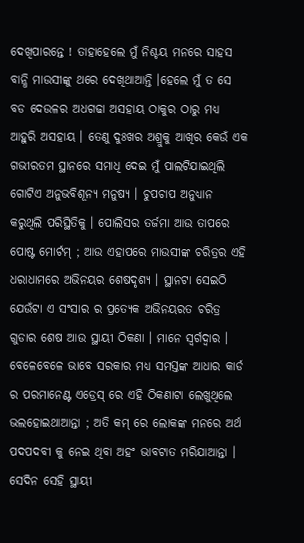ଦେଖିପାରନ୍ତେ ! ତାହାହେଲେ ମୁଁ ନିଶ୍ଚୟ ମନରେ ସାହସ ବାନ୍ଧି ମାଉସୀଙ୍କୁ ଥରେ ଦେଖିଥାଆନ୍ତି ।ହେଲେ ମୁଁ ତ ସେ ବଡ ଦେଉଳର ଅଧଗଢା ଅସହାୟ ଠାକୁର ଠାରୁ ମଧ୍ୟ ଆହୁରି ଅସହାୟ । ତେଣୁ ଦୁଃଖର ଅଶ୍ରୁକୁ ଆଖିର କେଉଁ ଏକ ଗଭୀରତମ ସ୍ଥାନରେ ସମାଧି ଦେଇ ମୁଁ ପାଲଟିଯାଇଥିଲି ଗୋଟିଏ ଅନୁଭବିଶୂନ୍ୟ ମନୁଷ୍ୟ । ଚୁପଚାପ ଅନୁଧ୍ୟାନ କରୁଥିଲି ପରିସ୍ଥିତିକୁ । ପୋଲିସର ତର୍ଜମା ଆଉ ତାପରେ ପୋଷ୍ଟ ମୋର୍ଟମ୍ ; ଆଉ ଏହାପରେ ମାଉସୀଙ୍କ ଚରିତ୍ରର ଏହି ଧରାଧାମରେ ଅଭିନୟର ଶେଷଦୃଶ୍ୟ । ସ୍ଥାନଟା ସେଇଠି ଯେଉଁଟା ଏ ସଂସାର ର ପ୍ରତ୍ୟେକ ଅଭିନୟରତ ଚରିତ୍ର ଗୁଡାର ଶେଷ ଆଉ ସ୍ଥାୟୀ ଠିକଣା । ମାନେ ସ୍ବର୍ଗଦ୍ବାର । ବେଳେବେଳେ ଭାବେ ସରକାର ମଧ୍ୟ ସମସ୍ତଙ୍କ ଆଧାର କାର୍ଡ ର ପରମାନେଣ୍ଟ ଏଡ୍ରେସ୍ ରେ ଏହି ଠିକଣାଟା ଲେଖୁଥିଲେ ଭଲହୋଇଥାଆନ୍ତା ; ଅତି କମ୍ ରେ ଲୋକଙ୍କ ମନରେ ଅର୍ଥ ପଦପଦବୀ କୁ ନେଇ ଥିବା ଅହଂ ଭାବଟାତ ମରିଯାଆନ୍ତା । ସେଦିନ ସେହି ସ୍ଥାୟୀ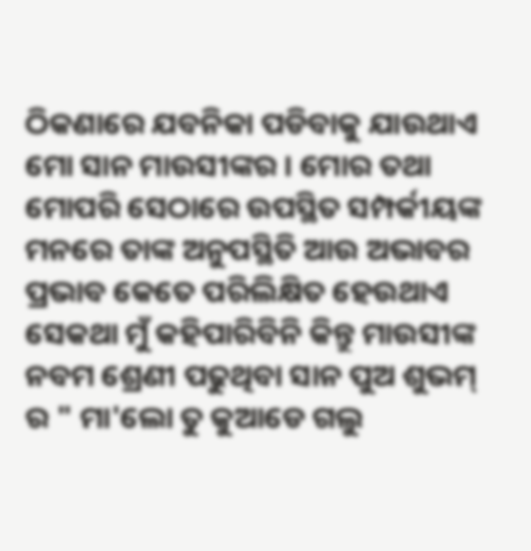ଠିକଣାରେ ଯବନିକା ପଡିବାକୁ ଯାଉଥାଏ ମୋ ସାନ ମାଉସୀଙ୍କର । ମୋର ତଥା ମୋପରି ସେଠାରେ ଉପସ୍ଥିତ ସମ୍ପର୍କୀୟଙ୍କ ମନରେ ତାଙ୍କ ଅନୁପସ୍ଥିତି ଆଉ ଅଭାବର ପ୍ରଭାବ କେତେ ପରିଲିକ୍ଷିତ ହେଉଥାଏ ସେକଥା ମୁଁ କହିପାରିବିନି କିନ୍ତୁ ମାଉସୀଙ୍କ ନବମ ଶ୍ରେଣୀ ପଢୁଥିବା ସାନ ପୁଅ ଶୁଭମ୍ ର " ମା'ଲୋ ତୁ କୁଆଡେ ଗଲୁ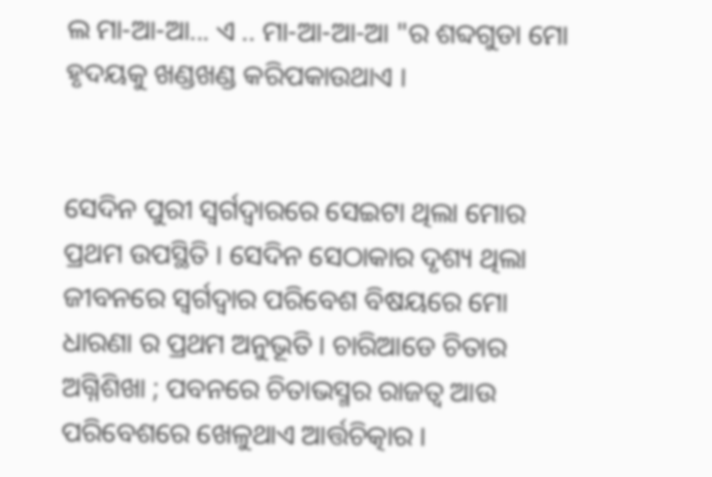ଲ ମା-ଆ-ଆ... ଏ .. ମା-ଆ-ଆ-ଆ "ର ଶବ୍ଦଗୁଡା ମୋ ହୃଦୟକୁ ଖଣ୍ଡଖଣ୍ଡ କରିପକାଉଥାଏ ।


ସେଦିନ ପୁରୀ ସ୍ବର୍ଗଦ୍ବାରରେ ସେଇଟା ଥିଲା ମୋର ପ୍ରଥମ ଉପସ୍ଥିତି । ସେଦିନ ସେଠାକାର ଦୃଶ୍ୟ ଥିଲା ଜୀବନରେ ସ୍ବର୍ଗଦ୍ବାର ପରିବେଶ ବିଷୟରେ ମୋ ଧାରଣା ର ପ୍ରଥମ ଅନୁଭୂତି । ଚାରିଆଡେ ଚିତାର ଅଗ୍ନିଶିଖା ; ପବନରେ ଚିତାଭସ୍ମର ରାଜତ୍ବ ଆଉ ପରିବେଶରେ ଖେଳୁଥାଏ ଆର୍ତ୍ତଚିତ୍କାର ।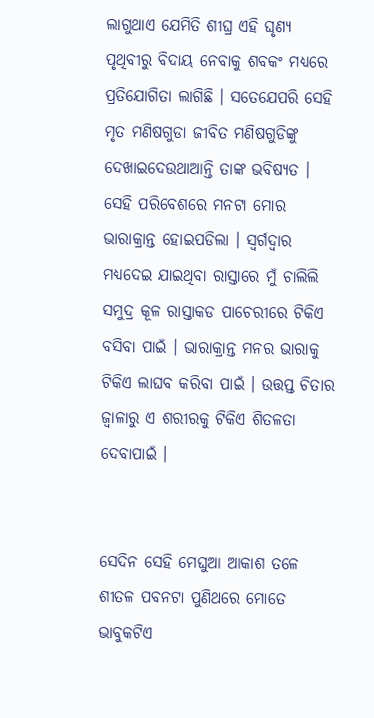ଲାଗୁଥାଏ ଯେମିତି ଶୀଘ୍ର ଏହି ଘୃଣ୍ୟ ପୃଥିବୀରୁ ବିଦାୟ ନେବାକୁ ଶବକଂ ମଧ୍ୟରେ ପ୍ରତିଯୋଗିତା ଲାଗିଛି । ସତେଯେପରି ସେହି ମୃତ ମଣିଷଗୁଡା ଜୀବିତ ମଣିଷଗୁଡିଙ୍କୁ ଦେଖାଇଦେଉଥାଆନ୍ତି ତାଙ୍କ ଭବିଷ୍ୟତ । ସେହି ପରିବେଶରେ ମନଟା ମୋର ଭାରାକ୍ରାନ୍ତ ହୋଇପଡିଲା । ସ୍ବର୍ଗଦ୍ବାର ମଧ୍ୟଦେଇ ଯାଇଥିବା ରାସ୍ତାରେ ମୁଁ ଚାଲିଲି ସମୁଦ୍ର କୂଳ ରାସ୍ତାକଡ ପାଚେରୀରେ ଟିକିଏ ବସିବା ପାଇଁ । ଭାରାକ୍ରାନ୍ତ ମନର ଭାରାକୁ ଟିକିଏ ଲାଘବ କରିବା ପାଇଁ । ଉତ୍ତପ୍ତ ଚିତାର ଜ୍ବାଳାରୁ ଏ ଶରୀରକୁ ଟିକିଏ ଶିତଳତା ଦେବାପାଇଁ ।


ସେଦିନ ସେହି ମେଘୁଆ ଆକାଶ ତଳେ ଶୀତଳ ପବନଟା ପୁଣିଥରେ ମୋତେ ଭାବୁକଟିଏ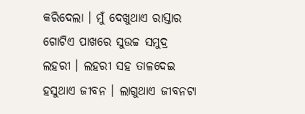କରିଦେଲା । ମୁଁ ଦେଖୁଥାଏ ରାସ୍ତାର ଗୋଟିଏ ପାଖରେ ସୁଉଚ୍ଚ ସମୁଦ୍ର ଲହରୀ । ଲହରୀ ସହ ତାଳଦେଇ ହସୁଥାଏ ଜୀବନ । ଲାଗୁଥାଏ ଜୀବନଟା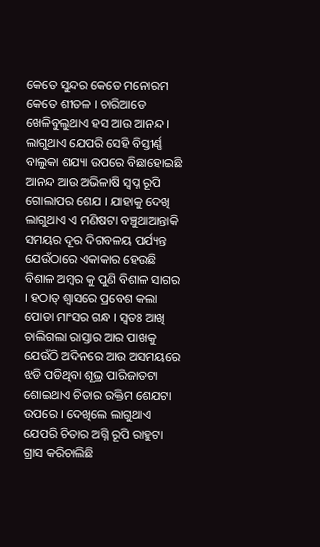କେତେ ସୁନ୍ଦର କେତେ ମନୋରମ କେତେ ଶୀତଳ । ଚାରିଆଡେ ଖେଳିବୁଲୁଥାଏ ହସ ଆଉ ଆନନ୍ଦ । ଲାଗୁଥାଏ ଯେପରି ସେହି ବିସ୍ତୀର୍ଣ୍ଣ ବାଲୁକା ଶଯ୍ୟା ଉପରେ ବିଛାହୋଇଛି ଆନନ୍ଦ ଆଉ ଅଭିଳାଷି ସ୍ବପ୍ନ ରୂପି ଗୋଲାପର ଶେଯ । ଯାହାକୁ ଦେଖି ଲାଗୁଥାଏ ଏ ମଣିଷଟା ବଞ୍ଚୁଥାଆନ୍ତାକି ସମୟର ଦୂର ଦିଗବଳୟ ପର୍ଯ୍ୟନ୍ତ ଯେଉଁଠାରେ ଏକାକାର ହେଉଛି ବିଶାଳ ଅମ୍ବର କୁ ପୁଣି ବିଶାଳ ସାଗର । ହଠାତ୍ ଶ୍ବାସରେ ପ୍ରବେଶ କଲା ପୋଡା ମାଂସର ଗନ୍ଧ । ସ୍ବତଃ ଆଖି ଚାଲିଗଲା ରାସ୍ତାର ଆର ପାଖକୁ ଯେଉଁଠି ଅଦିନରେ ଆଉ ଅସମୟରେ ଝଡି ପଡିଥିବା ଶୂଭ୍ର ପାରିଜାତଟା ଶୋଇଥାଏ ଚିତାର ରକ୍ତିମ ଶେଯଟା ଉପରେ । ଦେଖିଲେ ଲାଗୁଥାଏ ଯେପରି ଚିତାର ଅଗ୍ନି ରୂପି ରାହୁଟା ଗ୍ରାସ କରିଚାଲିଛି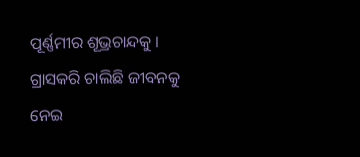ପୂର୍ଣ୍ଣମୀର ଶୂଭ୍ରଚାନ୍ଦକୁ । ଗ୍ରାସକରି ଚାଲିଛି ଜୀବନକୁ ନେଇ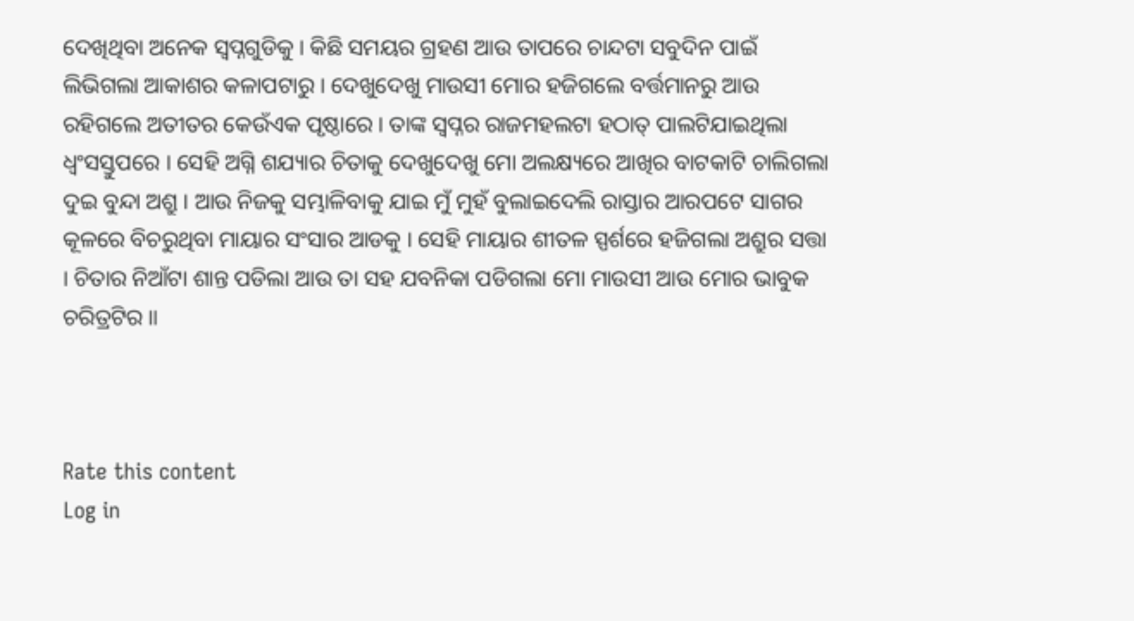ଦେଖିଥିବା ଅନେକ ସ୍ବପ୍ନଗୁଡିକୁ । କିଛି ସମୟର ଗ୍ରହଣ ଆଉ ତାପରେ ଚାନ୍ଦଟା ସବୁଦିନ ପାଇଁ ଲିଭିଗଲା ଆକାଶର କଳାପଟାରୁ । ଦେଖୁଦେଖୁ ମାଉସୀ ମୋର ହଜିଗଲେ ବର୍ତ୍ତମାନରୁ ଆଉ ରହିଗଲେ ଅତୀତର କେଉଁଏକ ପୃଷ୍ଠାରେ । ତାଙ୍କ ସ୍ବପ୍ନର ରାଜମହଲଟା ହଠାତ୍ ପାଲଟିଯାଇଥିଲା ଧ୍ବଂସସ୍ତୁପରେ । ସେହି ଅଗ୍ନି ଶଯ୍ୟାର ଚିତାକୁ ଦେଖୁଦେଖୁ ମୋ ଅଲକ୍ଷ୍ୟରେ ଆଖିର ବାଟକାଟି ଚାଲିଗଲା ଦୁଇ ବୁନ୍ଦା ଅଶ୍ରୁ । ଆଉ ନିଜକୁ ସମ୍ଭାଳିବାକୁ ଯାଇ ମୁଁ ମୁହଁ ବୁଲାଇଦେଲି ରାସ୍ତାର ଆରପଟେ ସାଗର କୂଳରେ ବିଚରୁଥିବା ମାୟାର ସଂସାର ଆଡକୁ । ସେହି ମାୟାର ଶୀତଳ ସ୍ପର୍ଶରେ ହଜିଗଲା ଅଶ୍ରୁର ସତ୍ତା । ଚିତାର ନିଆଁଟା ଶାନ୍ତ ପଡିଲା ଆଉ ତା ସହ ଯବନିକା ପଡିଗଲା ମୋ ମାଉସୀ ଆଉ ମୋର ଭାବୁକ ଚରିତ୍ରଟିର ॥



Rate this content
Log in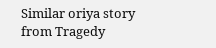Similar oriya story from Tragedy